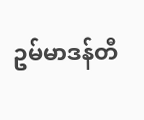ဥမ်မာဒန်တီ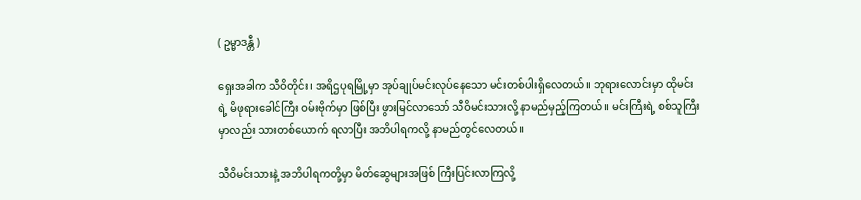( ဥမ္မာဒန္တီ )

ရှေးအခါက သီဝိတိုင်း၊ အရိဌပုရမြို့မှာ အုပ်ချုပ်မင်းလုပ်နေသော မင်းတစ်ပါးရှိလေတယ်။ ဘုရားလောင်းမှာ ထိုမင်းရဲ့ မိဖုရားခေါင်ကြီး ဝမ်းဗိုက်မှာ ဖြစ်ပြီး ဖွားမြင်လာသော် သီဝိမင်းသားလို့ နာမည်မှည့်ကြတယ်။ မင်းကြီးရဲ့ စစ်သူကြီးမှာလည်း သားတစ်ယောက် ရလာပြီး အဘိပါရကလို့ နာမည်တွင်လေတယ်။

သီဝိမင်းသားနဲ့ အဘိပါရကတို့မှာ မိတ်ဆွေများအဖြစ် ကြီးပြင်းလာကြလို့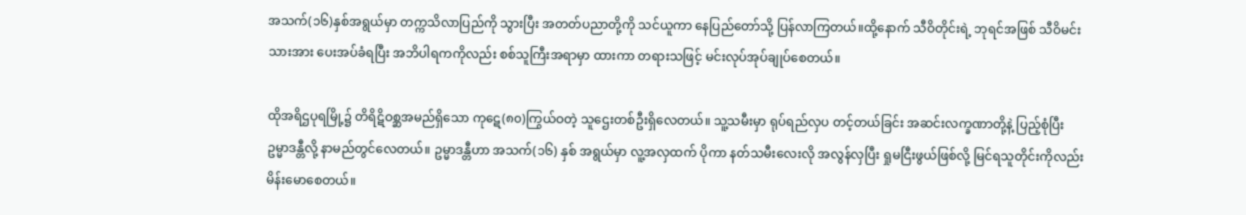အသက်(၁၆)နှစ်အရွယ်မှာ တက္ကသိလာပြည်ကို သွားပြီး အတတ်ပညာတို့ကို သင်ယူကာ နေပြည်တော်သို့ ပြန်လာကြတယ်။ထို့နောက် သီဝိတိုင်းရဲ့ ဘုရင်အဖြစ် သီဝိမင်းသားအား ပေးအပ်ခံရပြီး အဘိပါရကကိုလည်း စစ်သူကြီးအရာမှာ ထားကာ တရားသဖြင့် မင်းလုပ်အုပ်ချုပ်စေတယ်။

ထိုအရိဌပုရမြို့၌ တိရိဋိဝစ္ဆအမည်ရှိသော ကုဋေ(၈၀)ကြွယ်ဝတဲ့ သူဌေးတစ်ဦးရှိလေတယ်။ သူ့သမီးမှာ ရုပ်ရည်လှပ တင့်တယ်ခြင်း အဆင်းလက္ခဏာတို့နဲ့ ပြည့်စုံပြီး ဥမ္မာဒန္တီလို့ နာမည်တွင်လေတယ်။ ဥမ္မာဒန္တီဟာ အသက်(၁၆) နှစ် အရွယ်မှာ လူ့အလှထက် ပိုကာ နတ်သမီးလေးလို အလွန်လှပြီး ရှုမငြီးဖွယ်ဖြစ်လို့ မြင်ရသူတိုင်းကိုလည်း မိန်းမောစေတယ်။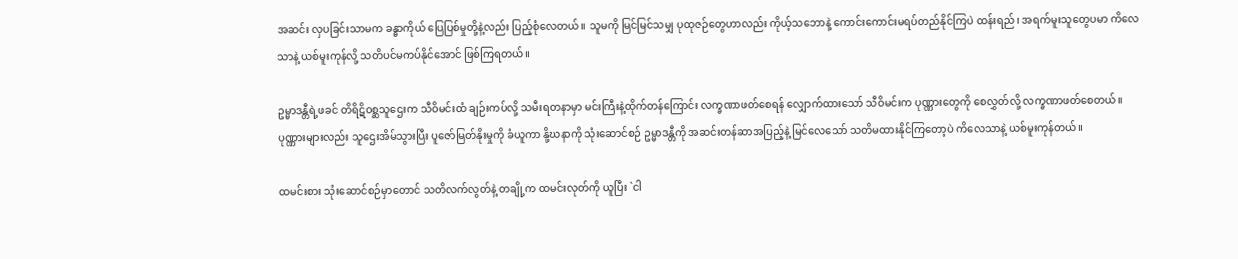အဆင်း လှပခြင်းသာမက ခန္ဓာကိုယ် ပြေပြစ်မှုတို့နဲ့လည်း ပြည့်စုံလေတယ်။ သူမကို မြင်မြင်သမျှ ပုထုဇဉ်တွေဟာလည်း ကိုယ့်သဘောနဲ့ ကောင်းကောင်းမရပ်တည်နိုင်ကြပဲ ထန်းရည်၊ အရက်မူးသူတွေပမာ ကိလေသာနဲ့ ယစ်မူးကုန်လို့ သတိပင်မကပ်နိုင်အောင် ဖြစ်ကြရတယ်။

ဥမ္မာဒန္တီရဲ့ဖခင် တိရိဋိဝစ္ဆသူဌေးက သီဝိမင်းထံ ချဉ်းကပ်လို့ သမီးရတနာမှာ မင်းကြီးနဲ့ထိုက်တန်ကြောင်း လက္ခဏာဖတ်စေရန် လျှောက်ထားသော် သီဝိမင်းက ပုဏ္ဏားတွေကို စေလွှတ်လို့ လက္ခဏာဖတ်စေတယ်။ ပုဏ္ဏားများလည်း သူဌေးအိမ်သွားပြီး ပူဇော်မြတ်နိုးမှုကို ခံယူကာ နို့ဃနာကို သုံးဆောင်စဉ် ဥမ္မာဒန္တီကို အဆင်းတန်ဆာအပြည့်နဲ့ မြင်လေသော် သတိမထားနိုင်ကြတော့ပဲ ကိလေသာနဲ့ ယစ်မူးကုန်တယ်။

ထမင်းစား သုံးဆောင်စဉ်မှာတောင် သတိလက်လွတ်နဲ့ တချို့က ထမင်းလုတ်ကို ယူပြီး `ငါ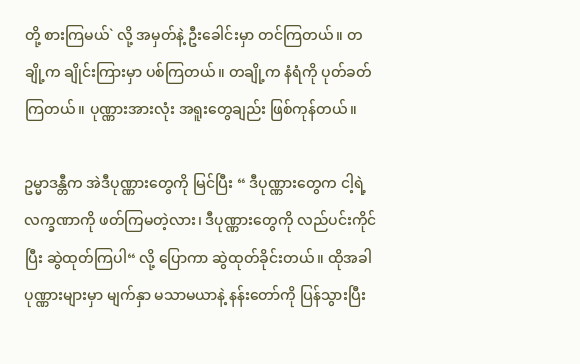တို့ စားကြမယ်` လို့ အမှတ်နဲ့ ဦးခေါင်းမှာ တင်ကြတယ်။ တချို့က ချိုင်းကြားမှာ ပစ်ကြတယ်။ တချို့က နံရံကို ပုတ်ခတ်ကြတယ်။ ပုဏ္ဏားအားလုံး အရူးတွေချည်း ဖြစ်ကုန်တယ်။

ဥမ္မာဒန္တီက အဲဒီပုဏ္ဏားတွေကို မြင်ပြီး “ ဒီပုဏ္ဏားတွေက ငါ့ရဲ့လက္ခဏာကို ဖတ်ကြမတဲ့လား၊ ဒီပုဏ္ဏားတွေကို လည်ပင်းကိုင်ပြီး ဆွဲထုတ်ကြပါ“ လို့ ပြောကာ ဆွဲထုတ်ခိုင်းတယ်။ ထိုအခါပုဏ္ဏားများမှာ မျက်နှာ မသာမယာနဲ့ နန်းတော်ကို ပြန်သွားပြီး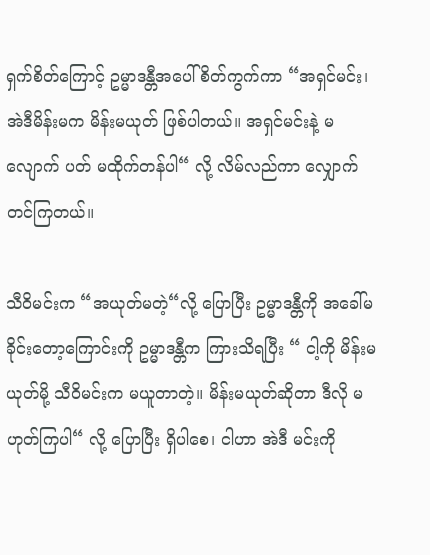ရှက်စိတ်ကြောင့် ဥမ္မာဒန္တီအပေါ် စိတ်ကွက်ကာ “အရှင်မင်း၊ အဲဒီမိန်းမက မိန်းမယုတ် ဖြစ်ပါတယ်။ အရှင်မင်းနဲ့ မလျောက် ပတ် မထိုက်တန်ပါ“ လို့ လိမ်လည်ကာ လျှောက်တင်ကြတယ်။

သီဝိမင်းက “အယုတ်မတဲ့“လို့ ပြောပြီး ဥမ္မာဒန္တီကို အခေါ်မခိုင်းတော့ကြောင်းကို ဥမ္မာဒန္တီက ကြားသိရပြီး “ ငါ့ကို မိန်းမယုတ်မို့ သီဝိမင်းက မယူတာတဲ့။ မိန်းမယုတ်ဆိုတာ ဒီလို မဟုတ်ကြပါ“ လို့ ပြောပြီး ရှိပါစေ၊ ငါဟာ အဲဒီ မင်းကို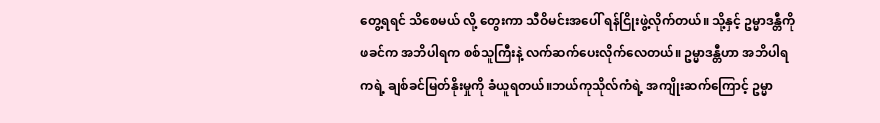တွေ့ရရင် သိစေမယ် လို့ တွေးကာ သီဝိမင်းအပေါ် ရန်ငြိုးဖွဲ့လိုက်တယ်။ သို့နှင့် ဥမ္မာဒန္တီကို ဖခင်က အဘိပါရက စစ်သူကြီးနဲ့ လက်ဆက်ပေးလိုက်လေတယ်။ ဥမ္မာဒန္တီဟာ အဘိပါရကရဲ့ ချစ်ခင်မြတ်နိုးမှုကို ခံယူရတယ်။ဘယ်ကုသိုလ်ကံရဲ့ အကျိုးဆက်ကြောင့် ဥမ္မာ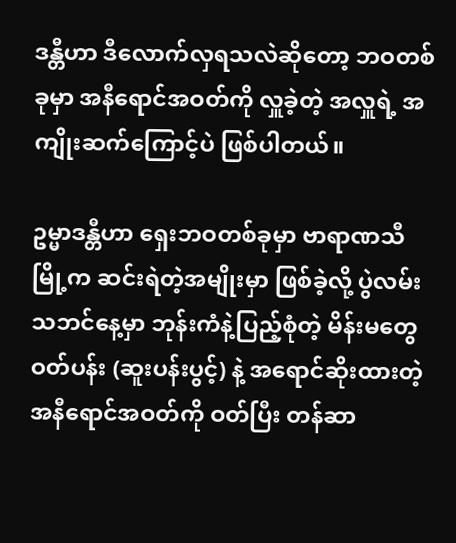ဒန္တီဟာ ဒီလောက်လှရသလဲဆိုတော့ ဘဝတစ်ခုမှာ အနီရောင်အဝတ်ကို လှူခဲ့တဲ့ အလှူရဲ့ အကျိုးဆက်ကြောင့်ပဲ ဖြစ်ပါတယ်။

ဥမ္မာဒန္တီဟာ ရှေးဘဝတစ်ခုမှာ ဗာရာဏသီမြို့က ဆင်းရဲတဲ့အမျိုးမှာ ဖြစ်ခဲ့လို့ ပွဲလမ်းသဘင်နေ့မှာ ဘုန်းကံနဲ့ပြည့်စုံတဲ့ မိန်းမတွေ ဝတ်ပန်း (ဆူးပန်းပွင့်) နဲ့ အရောင်ဆိုးထားတဲ့ အနီရောင်အဝတ်ကို ဝတ်ပြီး တန်ဆာ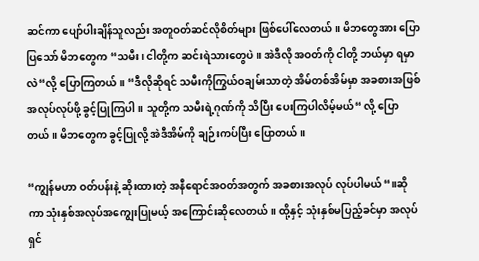ဆင်ကာ ပျော်ပါးချိန်သူလည်း အတူဝတ်ဆင်လိုစိတ်များ ဖြစ်ပေါ်လေတယ်။ မိဘတွေအား ပြောပြသော် မိဘတွေက “သမီး၊ ငါတို့က ဆင်းရဲသားတွေပဲ။ အဲဒီလို အဝတ်ကို ငါတို့ ဘယ်မှာ ရမှာလဲ“လို့ ပြောကြတယ်။ “ဒီလိုဆိုရင် သမီးကိုကြွယ်ဝချမ်းသာတဲ့ အိမ်တစ်အိမ်မှာ အခစားအဖြစ် အလုပ်လုပ်ဖို့ ခွင့်ပြုကြပါ။ သူတို့က သမီးရဲ့ဂုဏ်ကို သိပြီး ပေးကြပါလိမ့်မယ်“ လို့ ပြောတယ်။ မိဘတွေက ခွင့်ပြုလို့ အဲဒီအိမ်ကို ချဉ်းကပ်ပြီး ပြောတယ်။

“ကျွန်မဟာ ဝတ်ပန်းနဲ့ ဆိုးထားတဲ့ အနီရောင်အဝတ်အတွက် အခစားအလုပ် လုပ်ပါမယ်“။ဆိုကာ သုံးနှစ်အလုပ်အကျွေးပြုမယ့် အကြောင်းဆိုလေတယ်။ ထို့နှင့် သုံးနှစ်မပြည့်ခင်မှာ အလုပ်ရှင်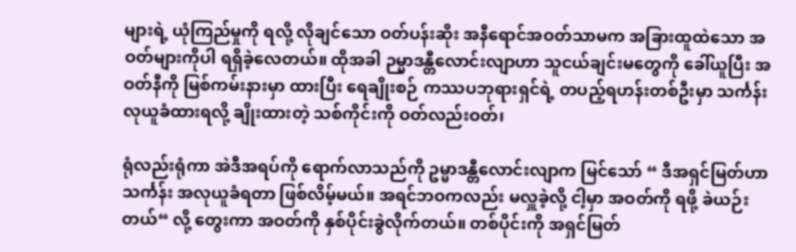များရဲ့ ယုံကြည်မှုကို ရလို့ လိုချင်သော ဝတ်ပန်းဆိုး အနီရောင်အဝတ်သာမက အခြားထူထဲသော အဝတ်များကိုပါ ရရှိခဲ့လေတယ်။ ထိုအခါ ဉမ္မာဒန္တီလောင်းလျာဟာ သူငယ်ချင်းမတွေကို ခေါ်ယူပြီး အဝတ်နီကို မြစ်ကမ်းနားမှာ ထားပြီး ရေချိုးစဉ် ကဿပဘုရားရှင်ရဲ့ တပည့်ရဟန်းတစ်ဦးမှာ သင်္ကန်းလုယူခံထားရလို့ ချိုးထားတဲ့ သစ်ကိုင်းကို ဝတ်လည်းဝတ်၊

ရုံလည်းရုံကာ အဲဒီအရပ်ကို ရောက်လာသည်ကို ဥမ္မာဒန္တီလောင်းလျာက မြင်သော် “ ဒီအရှင်မြတ်ဟာ သင်္ကန်း အလုယူခံရတာ ဖြစ်လိမ့်မယ်။ အရင်ဘဝကလည်း မလှူခဲ့လို့ ငါ့မှာ အဝတ်ကို ရဖို့ ခဲယဉ်းတယ်“ လို့ တွေးကာ အဝတ်ကို နှစ်ပိုင်းခွဲလိုက်တယ်။ တစ်ပိုင်းကို အရှင်မြတ်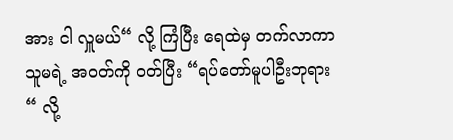အား ငါ လှူမယ်“ လို့ ကြံပြီး ရေထဲမှ တက်လာကာ သူမရဲ့ အဝတ်ကို ဝတ်ပြီး “ရပ်တော်မူပါဦးဘုရား“ လို့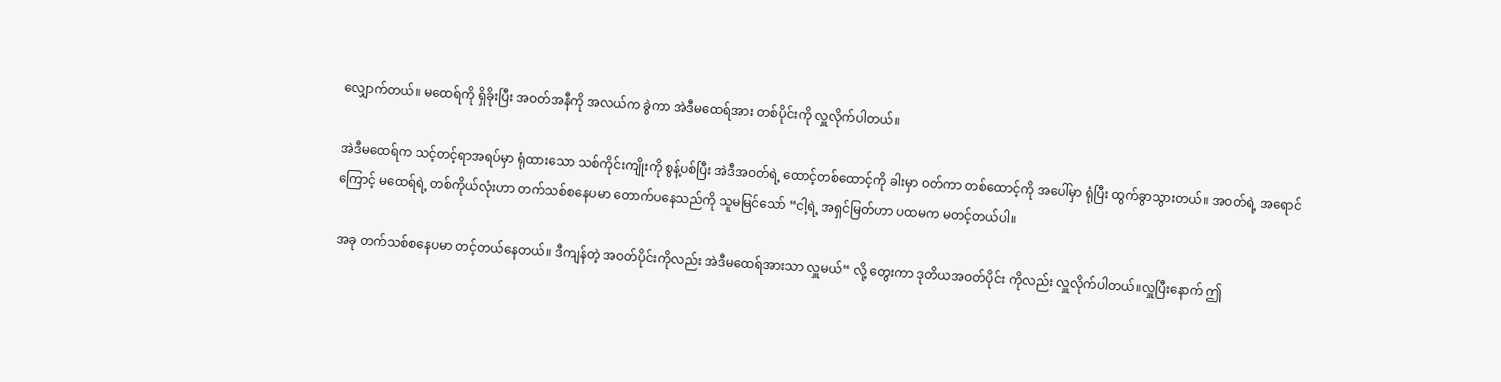လျှောက်တယ်။ မထေရ်ကို ရှိခိုးပြီး အဝတ်အနီကို အလယ်က ခွဲကာ အဲဒီမထေရ်အား တစ်ပိုင်းကို လှူလိုက်ပါတယ်။

အဲဒီမထေရ်က သင့်တင့်ရာအရပ်မှာ ရုံထားသော သစ်ကိုင်းကျိုးကို စွန့်ပစ်ပြီး အဲဒီအဝတ်ရဲ့ ထောင့်တစ်ထောင့်ကို ခါးမှာ ဝတ်ကာ တစ်ထောင့်ကို အပေါ်မှာ ရုံပြီး ထွက်ခွာသွားတယ်။ အဝတ်ရဲ့ အရောင်ကြောင့် မထေရ်ရဲ့ တစ်ကိုယ်လုံးဟာ တက်သစ်စနေပမာ တောက်ပနေသည်ကို သူမမြင်သော် “ငါ့ရဲ့ အရှင်မြတ်ဟာ ပထမက မတင့်တယ်ပါ။

အခု တက်သစ်စနေပမာ တင့်တယ်နေတယ်။ ဒီကျန်တဲ့ အဝတ်ပိုင်းကိုလည်း အဲဒီမထေရ်အားသာ လှူမယ်“ လို့ တွေးကာ ဒုတိယအဝတ်ပိုင်း ကိုလည်း လှူလိုက်ပါတယ်။လှူပြီးနောက် ဤ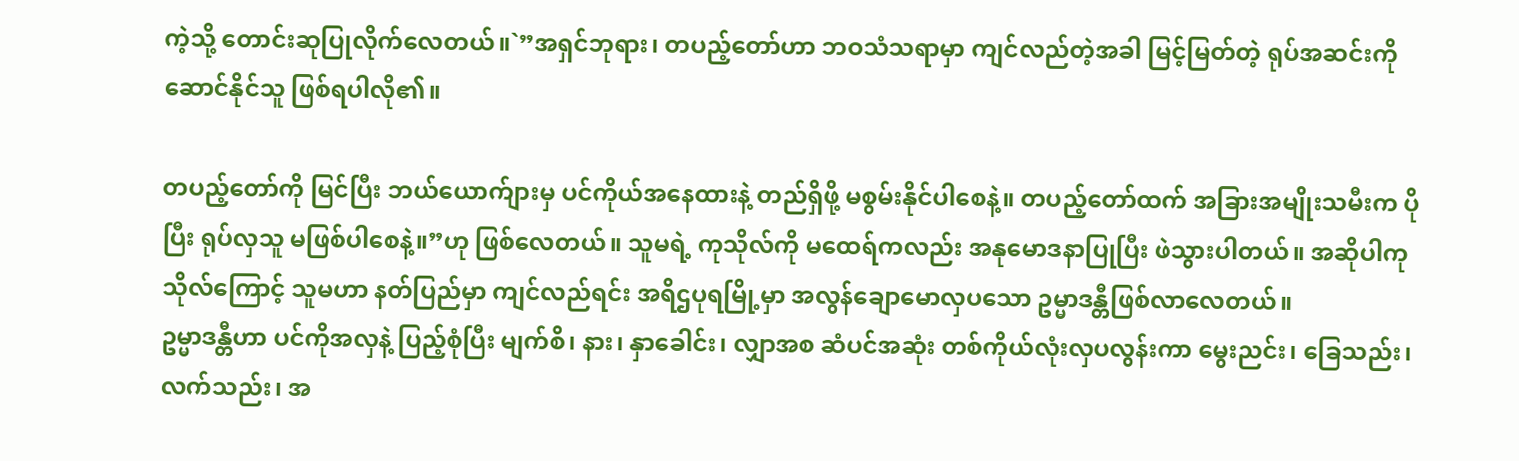ကဲ့သို့ တောင်းဆုပြုလိုက်လေတယ်။`”အရှင်ဘုရား၊ တပည့်တော်ဟာ ဘဝသံသရာမှာ ကျင်လည်တဲ့အခါ မြင့်မြတ်တဲ့ ရုပ်အဆင်းကို ဆောင်နိုင်သူ ဖြစ်ရပါလို၏။

တပည့်တော်ကို မြင်ပြီး ဘယ်ယောက်ျားမှ ပင်ကိုယ်အနေထားနဲ့ တည်ရှိဖို့ မစွမ်းနိုင်ပါစေနဲ့။ တပည့်တော်ထက် အခြားအမျိုးသမီးက ပိုပြီး ရုပ်လှသူ မဖြစ်ပါစေနဲ့။”ဟု ဖြစ်လေတယ်။ သူမရဲ့ ကုသိုလ်ကို မထေရ်ကလည်း အနုမောဒနာပြုပြီး ဖဲသွားပါတယ်။ အဆိုပါကုသိုလ်ကြောင့် သူမဟာ နတ်ပြည်မှာ ကျင်လည်ရင်း အရိဌပုရမြို့မှာ အလွန်ချောမောလှပသော ဥမ္မာဒန္တီဖြစ်လာလေတယ်။
ဥမ္မာဒန္တီဟာ ပင်ကိုအလှနဲ့ ပြည့်စုံပြီး မျက်စိ၊ နား၊ နှာခေါင်း၊ လျှာအစ ဆံပင်အဆုံး တစ်ကိုယ်လုံးလှပလွန်းကာ မွေးညင်း၊ ခြေသည်း၊ လက်သည်း၊ အ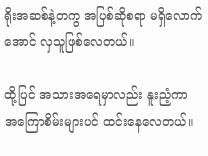ရိုးအဆစ်နဲ့တကွ အပြစ်ဆိုစရာ မရှိလောက်အောင် လှသူဖြစ်လေတယ်။

ထို့ပြင် အသားအရေမှာလည်း နူးညံ့ကာ အကြောစိမ်းများပင် ထင်းနေလေတယ်။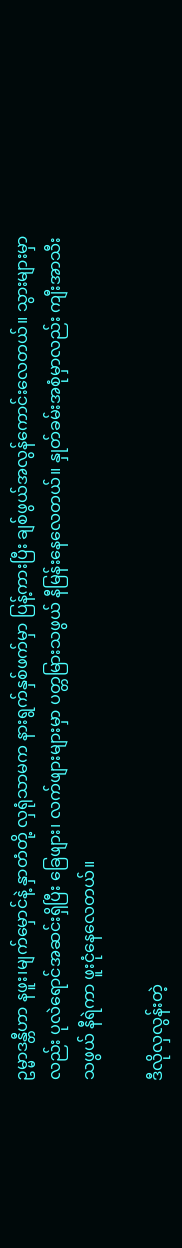ဥမ္မာဒန္တီဟာ နဖူး၊မျက်မှောင်နဲ့ နှာတံတို့ လှရုံသာမက နားရွက်နှစ်ဖက်မှာ ပြန့်ကားပြီး ချစ်ဖွယ်အလွန်ကောင်းလေတယ်။ သွားများမှာလည်း ပုလဲရောင်အဆင်းရှိပြီး ခြေဖျား၊ လက်ဖျားများမှာ ပတ္တမြားသဖွယ် နီမြန်းနေလေတယ်။ နှုတ်ခမ်းအစုံမှာလည်း ကျီးအာသီးသဖွယ် နီရဲကာ ဖူးငုံနေလေတယ်။

ဒီလိုလှလွန်းတဲ့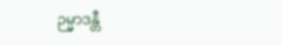ဉမ္မာဒန္တီ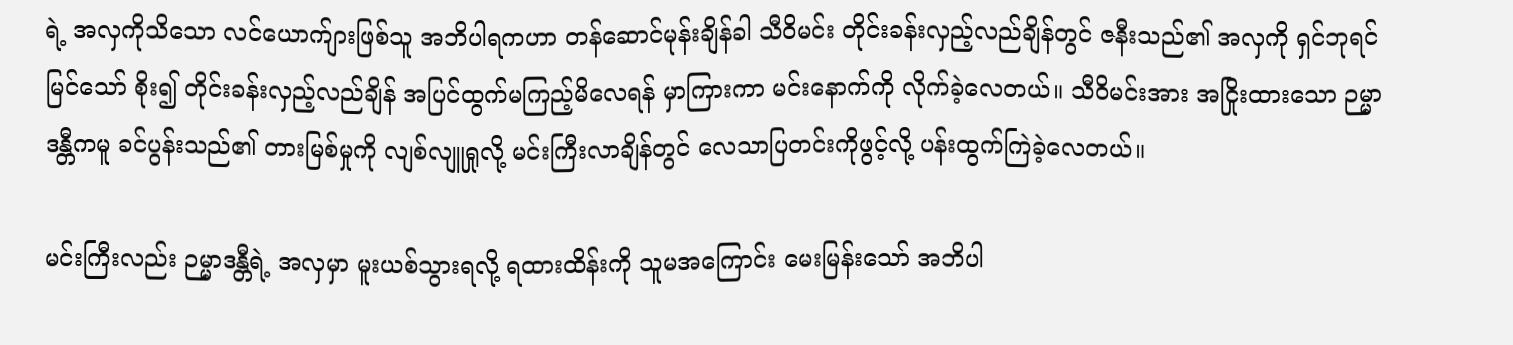ရဲ့ အလှကိုသိသော လင်ယောက်ျားဖြစ်သူ အဘိပါရကဟာ တန်ဆောင်မုန်းချိန်ခါ သီဝိမင်း တိုင်းခန်းလှည့်လည်ချိန်တွင် ဇနီးသည်၏ အလှကို ရှင်ဘုရင်မြင်သော် စိုး၍ တိုင်းခန်းလှည့်လည်ချိန် အပြင်ထွက်မကြည့်မိလေရန် မှာကြားကာ မင်းနောက်ကို လိုက်ခဲ့လေတယ်။ သီဝိမင်းအား အငြိုးထားသော ဉမ္မာဒန္တီကမူ ခင်ပွန်းသည်၏ တားမြစ်မှုကို လျစ်လျူရှုလို့ မင်းကြီးလာချိန်တွင် လေသာပြတင်းကိုဖွင့်လို့ ပန်းထွက်ကြဲခဲ့လေတယ်။

မင်းကြီးလည်း ဉမ္မာဒန္တီရဲ့ အလှမှာ မူးယစ်သွားရလို့ ရထားထိန်းကို သူမအကြောင်း မေးမြန်းသော် အဘိပါ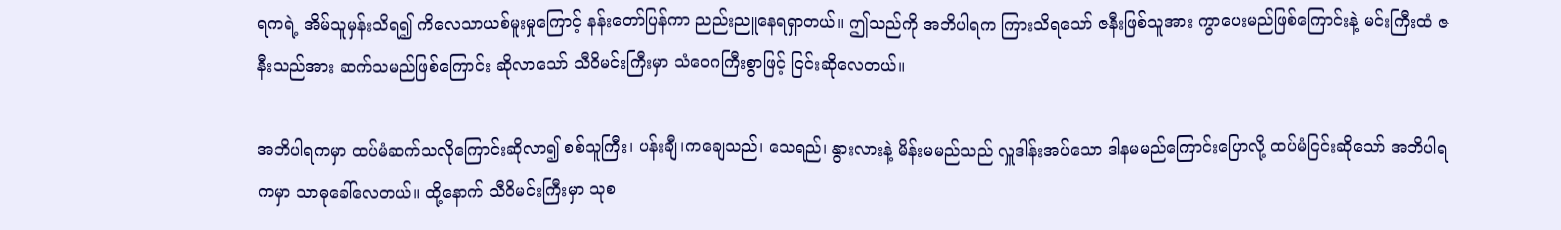ရကရဲ့ အိမ်သူမှန်းသိရ၍ ကိလေသာယစ်မူးမှုကြောင့် နန်းတော်ပြန်ကာ ညည်းညူနေရရှာတယ်။ ဤသည်ကို အဘိပါရက ကြားသိရသော် ဇနီးဖြစ်သူအား ကွာပေးမည်ဖြစ်ကြောင်းနဲ့ မင်းကြီးထံ ဇနီးသည်အား ဆက်သမည်ဖြစ်ကြောင်း ဆိုလာသော် သီဝိမင်းကြီးမှာ သံဝေဂကြီးစွာဖြင့် ငြင်းဆိုလေတယ်။

အဘိပါရကမှာ ထပ်မံဆက်သလိုကြောင်းဆိုလာ၍ စစ်သူကြီး၊ ပန်းချီ၊ကချေသည်၊ သေရည်၊ နွားလားနဲ့ မိန်းမမည်သည် လှူဒါန်းအပ်သော ဒါနမမည်ကြောင်းပြောလို့ ထပ်မံငြင်းဆိုသော် အဘိပါရကမှာ သာဓုခေါ်လေတယ်။ ထို့နောက် သီဝိမင်းကြီးမှာ သုစ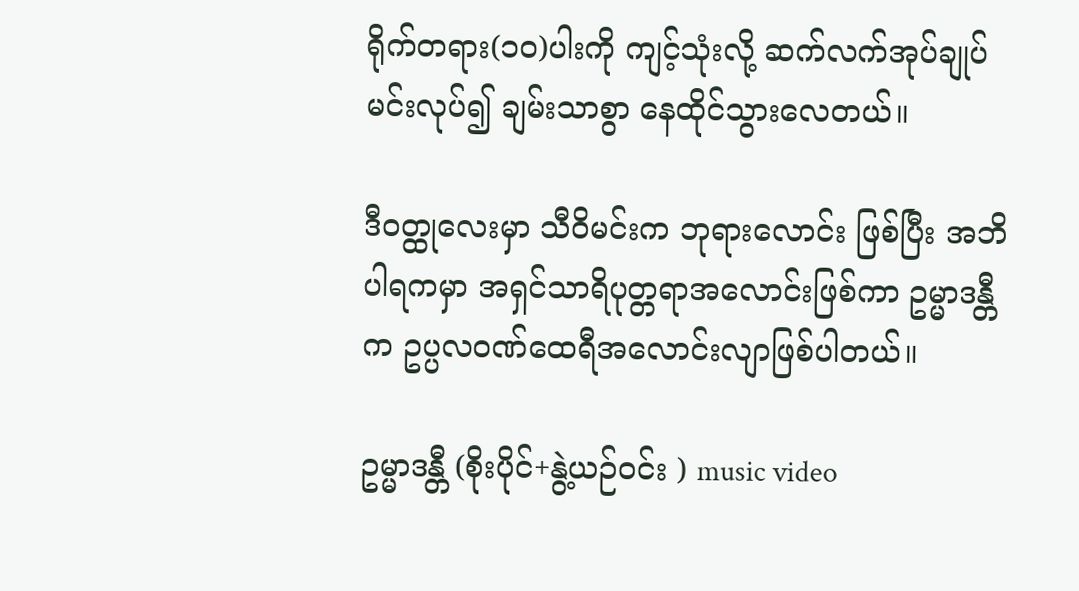ရိုက်တရား(၁၀)ပါးကို ကျင့်သုံးလို့ ဆက်လက်အုပ်ချုပ်မင်းလုပ်၍ ချမ်းသာစွာ နေထိုင်သွားလေတယ်။

ဒီဝတ္ထုလေးမှာ သီဝိမင်းက ဘုရားလောင်း ဖြစ်ပြီး အဘိပါရကမှာ အရှင်သာရိပုတ္တရာအလောင်းဖြစ်ကာ ဥမ္မာဒန္တီက ဥပ္ပလဝဏ်ထေရီအလောင်းလျာဖြစ်ပါတယ်။

ဥမ္မာဒန္တီ (စိုးပိုင်+နွဲ့ယဉ်ဝင်း ) music video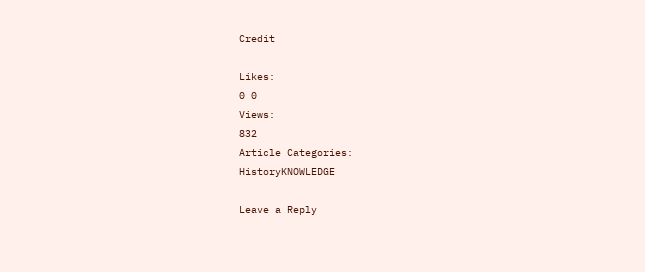Credit

Likes:
0 0
Views:
832
Article Categories:
HistoryKNOWLEDGE

Leave a Reply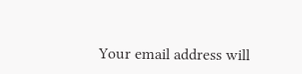Your email address will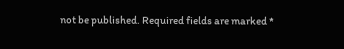not be published. Required fields are marked *